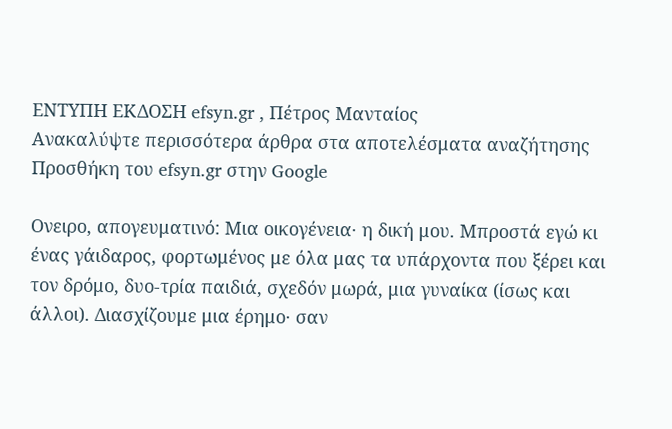ΕΝΤΥΠΗ ΕΚΔΟΣΗ efsyn.gr , Πέτρος Μανταίος
Ανακαλύψτε περισσότερα άρθρα στα αποτελέσματα αναζήτησης
Προσθήκη του efsyn.gr στην Google

Ονειρο, απογευματινό: Μια οικογένεια· η δική μου. Μπροστά εγώ κι ένας γάιδαρος, φορτωμένος με όλα μας τα υπάρχοντα που ξέρει και τον δρόμο, δυο-τρία παιδιά, σχεδόν μωρά, μια γυναίκα (ίσως και άλλοι). Διασχίζουμε μια έρημο· σαν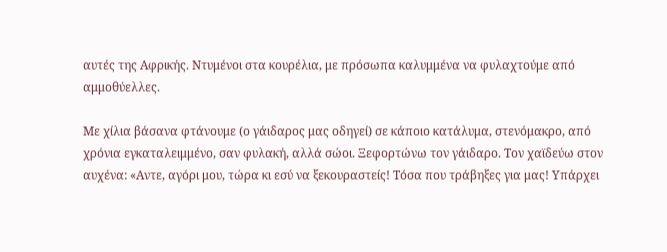αυτές της Αφρικής. Ντυμένοι στα κουρέλια, με πρόσωπα καλυμμένα να φυλαχτούμε από αμμοθύελλες.

Με χίλια βάσανα φτάνουμε (ο γάιδαρος μας οδηγεί) σε κάποιο κατάλυμα, στενόμακρο, από χρόνια εγκαταλειμμένο, σαν φυλακή, αλλά σώοι. Ξεφορτώνω τον γάιδαρο. Τον χαϊδεύω στον αυχένα: «Αντε, αγόρι μου, τώρα κι εσύ να ξεκουραστείς! Τόσα που τράβηξες για μας! Υπάρχει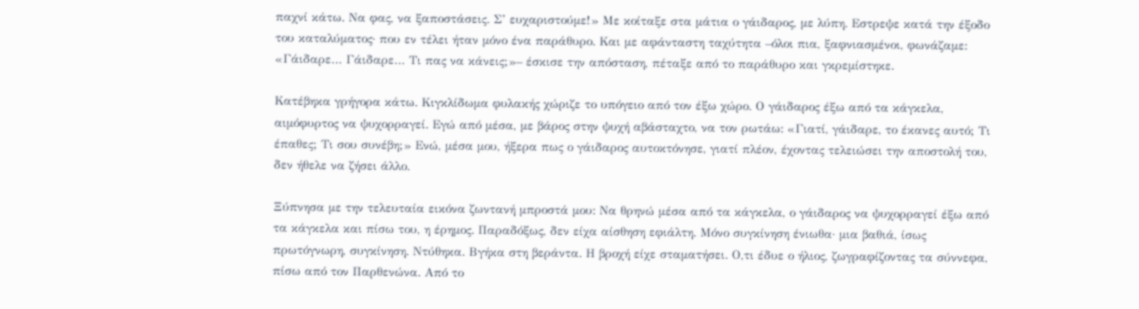παχνί κάτω. Να φας, να ξαποστάσεις. Σ’ ευχαριστούμε!» Με κοίταξε στα μάτια ο γάιδαρος, με λύπη. Εστρεψε κατά την έξοδο του καταλύματος· που εν τέλει ήταν μόνο ένα παράθυρο. Και με αφάνταστη ταχύτητα –όλοι πια, ξαφνιασμένοι, φωνάζαμε: «Γάιδαρε… Γάιδαρε… Τι πας να κάνεις;»– έσκισε την απόσταση, πέταξε από το παράθυρο και γκρεμίστηκε.

Κατέβηκα γρήγορα κάτω. Κιγκλίδωμα φυλακής χώριζε το υπόγειο από τον έξω χώρο. Ο γάιδαρος έξω από τα κάγκελα, αιμόφυρτος να ψυχορραγεί. Εγώ από μέσα, με βάρος στην ψυχή αβάσταχτο, να τον ρωτάω: «Γιατί, γάιδαρε, το έκανες αυτό; Τι έπαθες; Τι σου συνέβη;» Ενώ, μέσα μου, ήξερα πως ο γάιδαρος αυτοκτόνησε, γιατί πλέον, έχοντας τελειώσει την αποστολή του, δεν ήθελε να ζήσει άλλο.

Ξύπνησα με την τελευταία εικόνα ζωντανή μπροστά μου: Να θρηνώ μέσα από τα κάγκελα, ο γάιδαρος να ψυχορραγεί έξω από τα κάγκελα και πίσω του, η έρημος. Παραδόξως, δεν είχα αίσθηση εφιάλτη. Μόνο συγκίνηση ένιωθα· μια βαθιά, ίσως πρωτόγνωρη, συγκίνηση. Ντύθηκα. Βγήκα στη βεράντα. Η βροχή είχε σταματήσει. Ο,τι έδυε ο ήλιος, ζωγραφίζοντας τα σύννεφα, πίσω από τον Παρθενώνα. Από το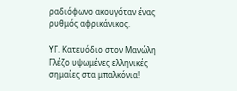ραδιόφωνο ακουγόταν ένας ρυθμός αφρικάνικος.

ΥΓ. Κατευόδιο στον Μανώλη Γλέζο υψωμένες ελληνικές σημαίες στα μπαλκόνια!